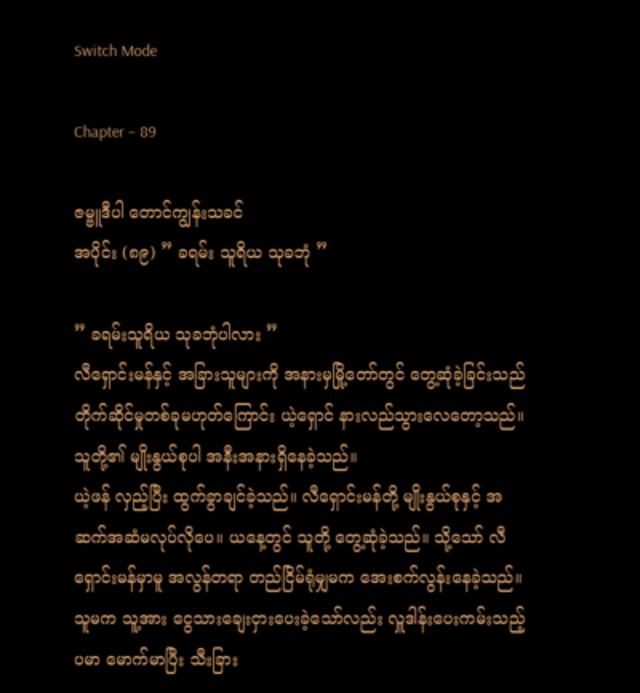Switch Mode

Chapter – 89

ဇမ္ဗူဒီပါ တောင်ကျွန်းသခင်
အပိုင်း (၈၉) ” ခရမ်း သူရိယ သုခဘုံ ”

” ခရမ်းသူရိယ သုခဘုံပါလား ”
လီရှောင်းမန်နှင့် အခြားသူများကို အနားမှမြို့တော်တွင် တွေ့ဆုံခဲ့ခြင်းသည် တိုက်ဆိုင်မှုတစ်ခုမဟုတ်ကြောင်း ယဲ့ရှောင် နားလည်သွားလေတော့သည်။ သူတို့၏ မျိုးနွယ်စုပါ အနီးအနားရှိနေခဲ့သည်။
ယဲ့ဖန် လှည့်ပြီး ထွက်ခွာချင်ခဲ့သည်။ လီရှောင်းမန်တို့ မျိုးနွယ်စုနှင့် အဆက်အဆံမလုပ်လိုပေ။ ယနေ့တွင် သူတို့ တွေ့ဆုံခဲ့သည်။ သို့သော် လီရှောင်းမန်မှာမူ အလွန်တရာ တည်ငြိမ်ရုံမျှမက အေးစက်လွန်းနေခဲ့သည်။ သူမက သူ့အား ငွေသားချေးငှားပေးခဲ့သော်လည်း လှူဒါန်းပေးကမ်းသည့်ပမာ မောက်မာပြီး သီးခြား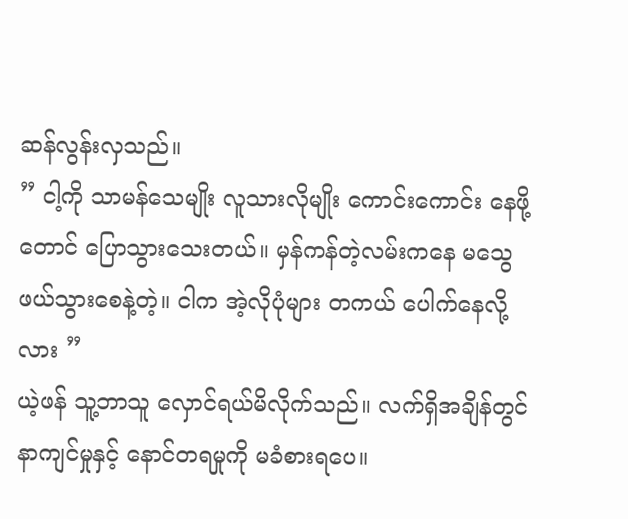ဆန်လွန်းလှသည်။
” ငါ့ကို သာမန်သေမျိုး လူသားလိုမျိုး ကောင်းကောင်း နေဖို့တောင် ပြောသွားသေးတယ်။ မှန်ကန်တဲ့လမ်းကနေ မသွေဖယ်သွားစေနဲ့တဲ့။ ငါက အဲ့လိုပုံများ တကယ် ပေါက်နေလို့လား ”
ယဲ့ဖန် သူ့ဘာသူ လှောင်ရယ်မိလိုက်သည်။ လက်ရှိအချိန်တွင် နာကျင်မှုနှင့် နောင်တရမှုကို မခံစားရပေ။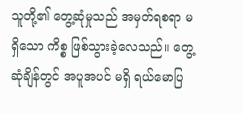သူတို့၏ တွေ့ဆုံမှုသည် အမှတ်ရစရာ မရှိသော ကိစ္စ ဖြစ်သွားခဲ့လေသည်။ တွေ့ဆုံချိန်တွင် အပူအပင် မရှိ ရယ်မောပြ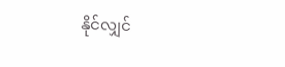နိုင်လျှင်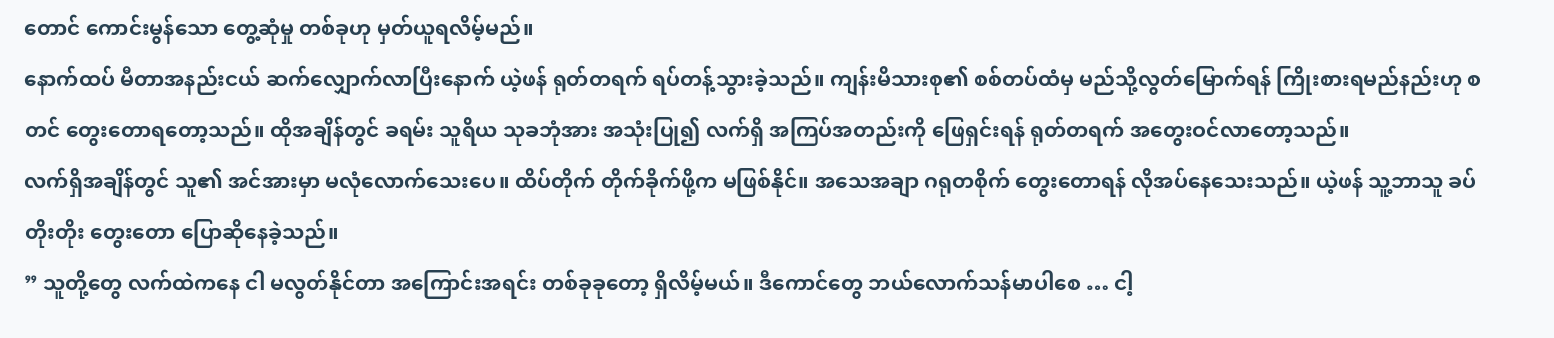တောင် ကောင်းမွန်သော တွေ့ဆုံမှု တစ်ခုဟု မှတ်ယူရလိမ့်မည်။
နောက်ထပ် မီတာအနည်းငယ် ဆက်လျှောက်လာပြီးနောက် ယဲ့ဖန် ရုတ်တရက် ရပ်တန့်သွားခဲ့သည်။ ကျန်းမိသားစု၏ စစ်တပ်ထံမှ မည်သို့လွတ်မြောက်ရန် ကြိုးစားရမည်နည်းဟု စတင် တွေးတောရတော့သည်။ ထိုအချိန်တွင် ခရမ်း သူရိယ သုခဘုံအား အသုံးပြု၍ လက်ရှိ အကြပ်အတည်းကို ဖြေရှင်းရန် ရုတ်တရက် အတွေးဝင်လာတော့သည်။
လက်ရှိအချိန်တွင် သူ၏ အင်အားမှာ မလုံလောက်သေးပေ။ ထိပ်တိုက် တိုက်ခိုက်ဖို့က မဖြစ်နိုင်။ အသေအချာ ဂရုတစိုက် တွေးတောရန် လိုအပ်နေသေးသည်။ ယဲ့ဖန် သူ့ဘာသူ ခပ်တိုးတိုး တွေးတော ပြောဆိုနေခဲ့သည်။
” သူတို့တွေ လက်ထဲကနေ ငါ မလွတ်နိုင်တာ အကြောင်းအရင်း တစ်ခုခုတော့ ရှိလိမ့်မယ်။ ဒီကောင်တွေ ဘယ်လောက်သန်မာပါစေ … ငါ့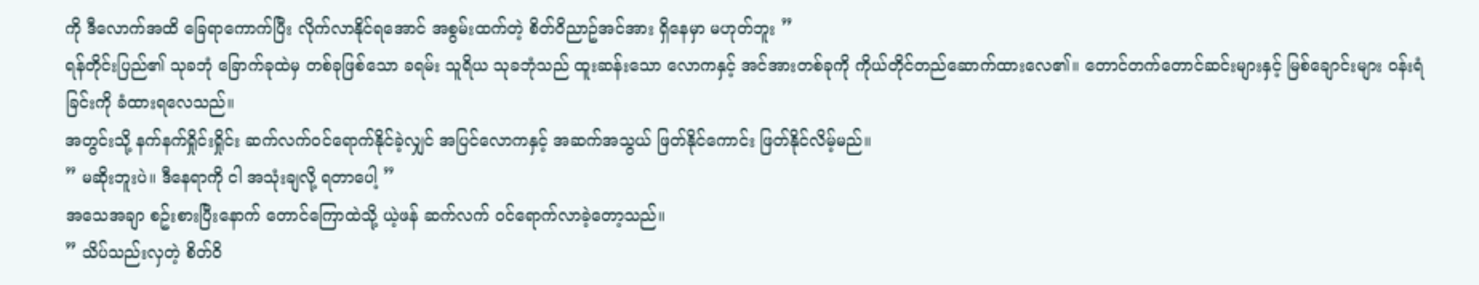ကို ဒီလောက်အထိ ခြေရာကောက်ပြီး လိုက်လာနိုင်ရအောင် အစွမ်းထက်တဲ့ စိတ်ဝိညာဥ်အင်အား ရှိနေမှာ မဟုတ်ဘူး ”
ရန်တိုင်းပြည်၏ သုခဘုံ ခြောက်ခုထဲမှ တစ်ခုဖြစ်သော ခရမ်း သူရိယ သုခဘုံသည် ထူးဆန်းသော လောကနှင့် အင်အားတစ်ခုကို ကိုယ်တိုင်တည်ဆောက်ထားလေ၏။ တောင်တက်တောင်ဆင်းများနှင့် မြစ်ချောင်းများ ဝန်းရံခြင်းကို ခံထားရလေသည်။
အတွင်းသို့ နက်နက်ရှိုင်းရှိုင်း ဆက်လက်ဝင်ရောက်နိုင်ခဲ့လျှင် အပြင်လောကနှင့် အဆက်အသွယ် ဖြတ်နိုင်ကောင်း ဖြတ်နိုင်လိမ့်မည်။
” မဆိုးဘူးပဲ။ ဒီနေရာကို ငါ အသုံးချလို့ ရတာပေါ့ ”
အသေအချာ စဥ်းစားပြီးနောက် တောင်ကြောထဲသို့ ယဲ့ဖန် ဆက်လက် ဝင်ရောက်လာခဲ့တော့သည်။
” သိပ်သည်းလှတဲ့ စိတ်ဝိ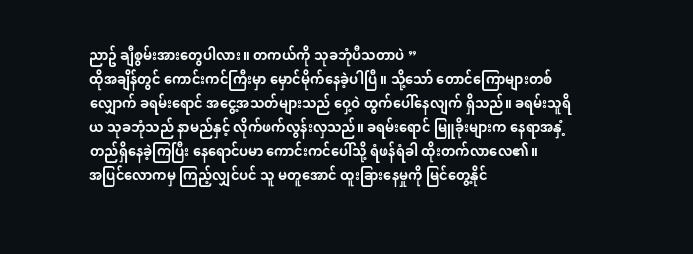ညာဥ် ချီစွမ်းအားတွေပါလား။ တကယ်ကို သုခဘုံပီသတာပဲ ”
ထိုအချိန်တွင် ကောင်းကင်ကြီးမှာ မှောင်မိုက်နေခဲ့ပါပြီ။ သို့သော် တောင်ကြောများတစ်လျှောက် ခရမ်းရောင် အငွေ့အသတ်များသည် ဝှေ့ဝဲ ထွက်ပေါ်နေလျက် ရှိသည်။ ခရမ်းသူရိယ သုခဘုံသည် နာမည်နှင့် လိုက်ဖက်လွန်းလှသည်။ ခရမ်းရောင် မြူခိုးများက နေရာအနှံ့ တည်ရှိနေခဲ့ကြပြီး နေရောင်ပမာ ကောင်းကင်ပေါ်သို့ ရံဖန်ရံခါ ထိုးတက်လာလေ၏။
အပြင်လောကမှ ကြည့်လျှင်ပင် သူ မတူအောင် ထူးခြားနေမှုကို မြင်တွေ့နိုင်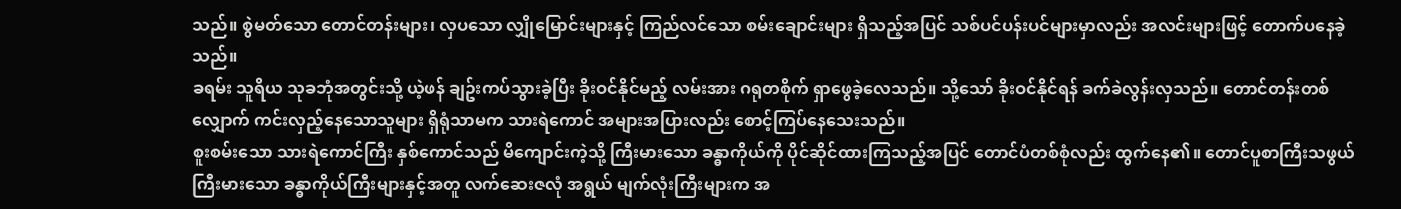သည်။ စွဲမတ်သော တောင်တန်းများ၊ လှပသော လျှိုမြောင်းများနှင့် ကြည်လင်သော စမ်းချောင်းများ ရှိသည့်အပြင် သစ်ပင်ပန်းပင်များမှာလည်း အလင်းများဖြင့် တောက်ပနေခဲ့သည်။
ခရမ်း သူရိယ သုခဘုံအတွင်းသို့ ယဲ့ဖန် ချဥ်းကပ်သွားခဲ့ပြီး ခိုးဝင်နိုင်မည့် လမ်းအား ဂရုတစိုက် ရှာဖွေခဲ့လေသည်။ သို့သော် ခိုးဝင်နိုင်ရန် ခက်ခဲလွန်းလှသည်။ တောင်တန်းတစ်လျှောက် ကင်းလှည့်နေသောသူများ ရှိရုံသာမက သားရဲကောင် အများအပြားလည်း စောင့်ကြပ်နေသေးသည်။
စူးစမ်းသော သားရဲကောင်ကြီး နှစ်ကောင်သည် မိကျောင်းကဲ့သို့ ကြီးမားသော ခန္ဓာကိုယ်ကို ပိုင်ဆိုင်ထားကြသည့်အပြင် တောင်ပံတစ်စုံလည်း ထွက်နေ၏။ တောင်ပူစာကြီးသဖွယ် ကြီးမားသော ခန္ဓာကိုယ်ကြီးများနှင့်အတူ လက်ဆေးဇလုံ အရွယ် မျက်လုံးကြီးများက အ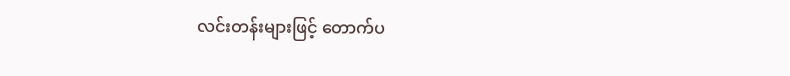လင်းတန်းများဖြင့် တောက်ပ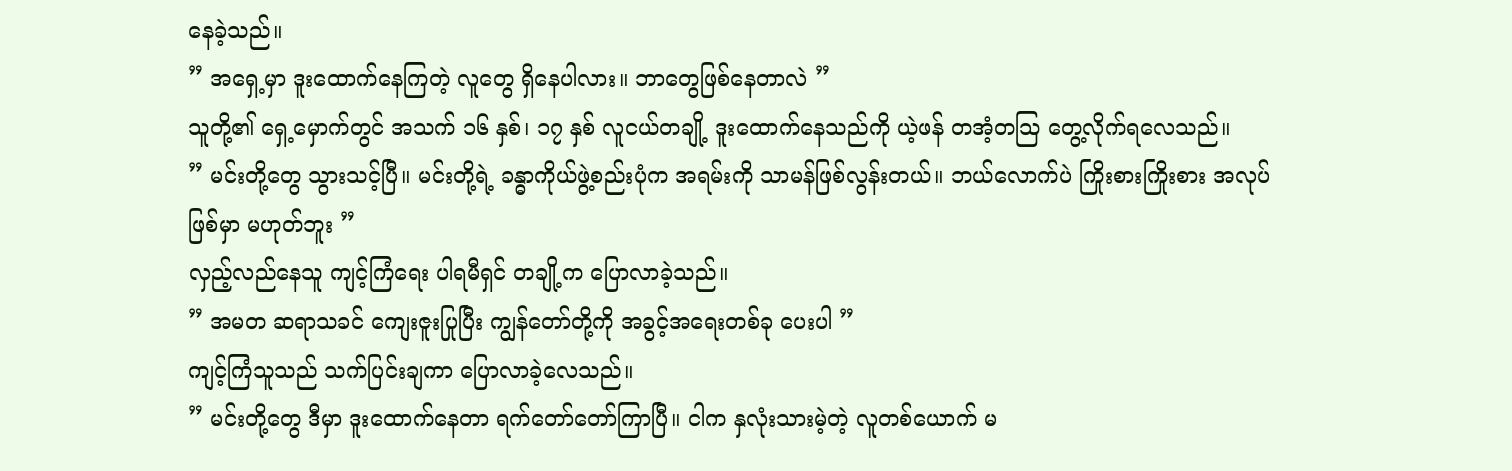နေခဲ့သည်။
” အရှေ့မှာ ဒူးထောက်နေကြတဲ့ လူတွေ ရှိနေပါလား။ ဘာတွေဖြစ်နေတာလဲ ”
သူတို့၏ ရှေ့မှောက်တွင် အသက် ၁၆ နှစ်၊ ၁၇ နှစ် လူငယ်တချို့ ဒူးထောက်နေသည်ကို ယဲ့ဖန် တအံ့တသြ တွေ့လိုက်ရလေသည်။
” မင်းတို့တွေ သွားသင့်ပြီ။ မင်းတို့ရဲ့ ခန္ဓာကိုယ်ဖွဲ့စည်းပုံက အရမ်းကို သာမန်ဖြစ်လွန်းတယ်။ ဘယ်လောက်ပဲ ကြိုးစားကြိုးစား အလုပ်ဖြစ်မှာ မဟုတ်ဘူး ”
လှည့်လည်နေသူ ကျင့်ကြံရေး ပါရမီရှင် တချို့က ပြောလာခဲ့သည်။
” အမတ ဆရာသခင် ကျေးဇူးပြုပြီး ကျွန်တော်တို့ကို အခွင့်အရေးတစ်ခု ပေးပါ ”
ကျင့်ကြံသူသည် သက်ပြင်းချကာ ပြောလာခဲ့လေသည်။
” မင်းတို့တွေ ဒီမှာ ဒူးထောက်နေတာ ရက်တော်တော်ကြာပြီ။ ငါက နှလုံးသားမဲ့တဲ့ လူတစ်ယောက် မ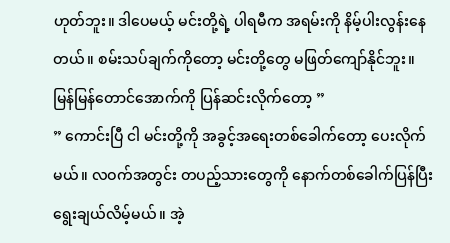ဟုတ်ဘူး။ ဒါပေမယ့် မင်းတို့ရဲ့ ပါရမီက အရမ်းကို နိမ့်ပါးလွန်းနေတယ်။ စမ်းသပ်ချက်ကိုတော့ မင်းတို့တွေ မဖြတ်ကျော်နိုင်ဘူး။ မြန်မြန်တောင်အောက်ကို ပြန်ဆင်းလိုက်တော့ ”
” ကောင်းပြီ ငါ မင်းတို့ကို အခွင့်အရေးတစ်ခေါက်တော့ ပေးလိုက်မယ်။ လဝက်အတွင်း တပည့်သားတွေကို နောက်တစ်ခေါက်ပြန်ပြီး ရွေးချယ်လိမ့်မယ်။ အဲ့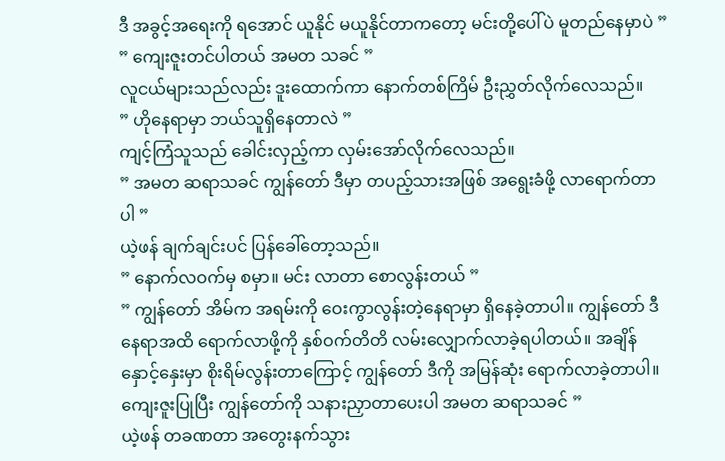ဒီ အခွင့်အရေးကို ရအောင် ယူနိုင် မယူနိုင်တာကတော့ မင်းတို့ပေါ်ပဲ မူတည်နေမှာပဲ ”
” ကျေးဇူးတင်ပါတယ် အမတ သခင် ”
လူငယ်များသည်လည်း ဒူးထောက်ကာ နောက်တစ်ကြိမ် ဦးညွှတ်လိုက်လေသည်။
” ဟိုနေရာမှာ ဘယ်သူရှိနေတာလဲ ”
ကျင့်ကြံသူသည် ခေါင်းလှည့်ကာ လှမ်းအော်လိုက်လေသည်။
” အမတ ဆရာသခင် ကျွန်တော် ဒီမှာ တပည့်သားအဖြစ် အရွေးခံဖို့ လာရောက်တာပါ ”
ယဲ့ဖန် ချက်ချင်းပင် ပြန်ခေါ်တော့သည်။
” နောက်လဝက်မှ စမှာ။ မင်း လာတာ စောလွန်းတယ် ”
” ကျွန်တော် အိမ်က အရမ်းကို ဝေးကွာလွန်းတဲ့နေရာမှာ ရှိနေခဲ့တာပါ။ ကျွန်တော် ဒီနေရာအထိ ရောက်လာဖို့ကို နှစ်ဝက်တိတိ လမ်းလျှောက်လာခဲ့ရပါတယ်။ အချိန်နှောင့်နှေးမှာ စိုးရိမ်လွန်းတာကြောင့် ကျွန်တော် ဒီကို အမြန်ဆုံး ရောက်လာခဲ့တာပါ။ ကျေးဇူးပြုပြီး ကျွန်တော်ကို သနားညှာတာပေးပါ အမတ ဆရာသခင် ”
ယဲ့ဖန် တခဏတာ အတွေးနက်သွား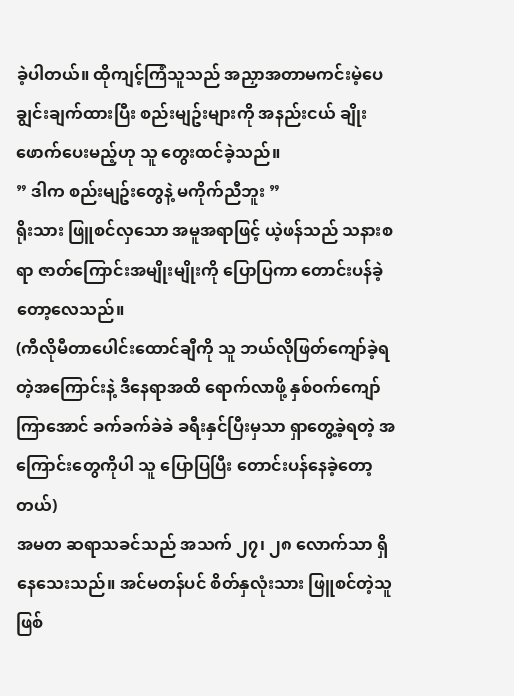ခဲ့ပါတယ်။ ထိုကျင့်ကြံသူသည် အညှာအတာမကင်းမဲ့ပေ ချွင်းချက်ထားပြီး စည်းမျဥ်းများကို အနည်းငယ် ချိုးဖောက်ပေးမည့်ဟု သူ တွေးထင်ခဲ့သည်။
” ဒါက စည်းမျဥ်းတွေနဲ့ မကိုက်ညီဘူး ”
ရိုးသား ဖြူစင်လှသော အမူအရာဖြင့် ယဲ့ဖန်သည် သနားစရာ ဇာတ်ကြောင်းအမျိုးမျိုးကို ပြောပြကာ တောင်းပန်ခဲ့တော့လေသည်။
(ကီလိုမီတာပေါင်းထောင်ချီကို သူ ဘယ်လိုဖြတ်ကျော်ခဲ့ရတဲ့အကြောင်းနဲ့ ဒီနေရာအထိ ရောက်လာဖို့ နှစ်ဝက်ကျော်ကြာအောင် ခက်ခက်ခဲခဲ ခရီးနှင်ပြီးမှသာ ရှာတွေ့ခဲ့ရတဲ့ အကြောင်းတွေကိုပါ သူ ပြောပြပြီး တောင်းပန်နေခဲ့တော့တယ်)
အမတ ဆရာသခင်သည် အသက် ၂၇၊ ၂၈ လောက်သာ ရှိနေသေးသည်။ အင်မတန်ပင် စိတ်နှလုံးသား ဖြူစင်တဲ့သူ ဖြစ်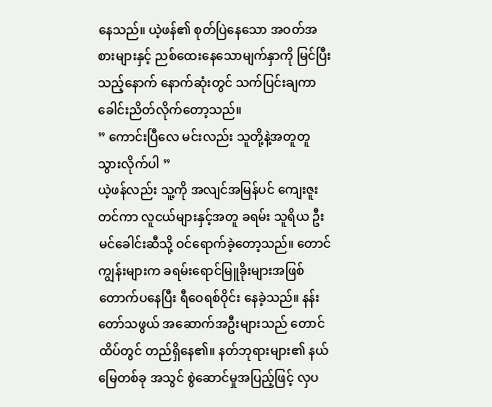နေသည်။ ယဲ့ဖန်၏ စုတ်ပြဲနေသော အဝတ်အစားများနှင့် ညစ်ထေးနေသောမျက်နှာကို မြင်ပြီးသည့်နောက် နောက်ဆုံးတွင် သက်ပြင်းချကာ ခေါင်းညိတ်လိုက်တော့သည်။
” ကောင်းပြီလေ မင်းလည်း သူတို့နဲ့အတူတူ သွားလိုက်ပါ ”
ယဲ့ဖန်လည်း သူ့ကို အလျင်အမြန်ပင် ကျေးဇူးတင်ကာ လူငယ်များနှင့်အတူ ခရမ်း သူရိယ ဦးမင်ခေါင်းဆီသို့ ဝင်ရောက်ခဲ့တော့သည်။ တောင်ကျွန်းများက ခရမ်းရောင်မြူခိုးများအဖြစ် တောက်ပနေပြီး ရီဝေရစ်ဝိုင်း နေခဲ့သည်။ နန်းတော်သဖွယ် အဆောက်အဦးများသည် တောင်ထိပ်တွင် တည်ရှိနေ၏။ နတ်ဘုရားများ၏ နယ်မြေတစ်ခု အသွင် စွဲဆောင်မှုအပြည့်ဖြင့် လှပ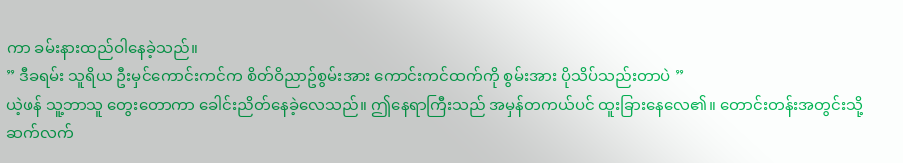ကာ ခမ်းနားထည်ဝါနေခဲ့သည်။
” ဒီခရမ်း သူရိယ ဦးမှင်ကောင်းကင်က စိတ်ဝိညာဥ်စွမ်းအား ကောင်းကင်ထက်ကို စွမ်းအား ပိုသိပ်သည်းတာပဲ ”
ယဲ့ဖန် သူ့ဘာသူ တွေးတောကာ ခေါင်းညိတ်နေခဲ့လေသည်။ ဤနေရာကြီးသည် အမှန်တကယ်ပင် ထူးခြားနေလေ၏။ တောင်းတန်းအတွင်းသို့ ဆက်လက်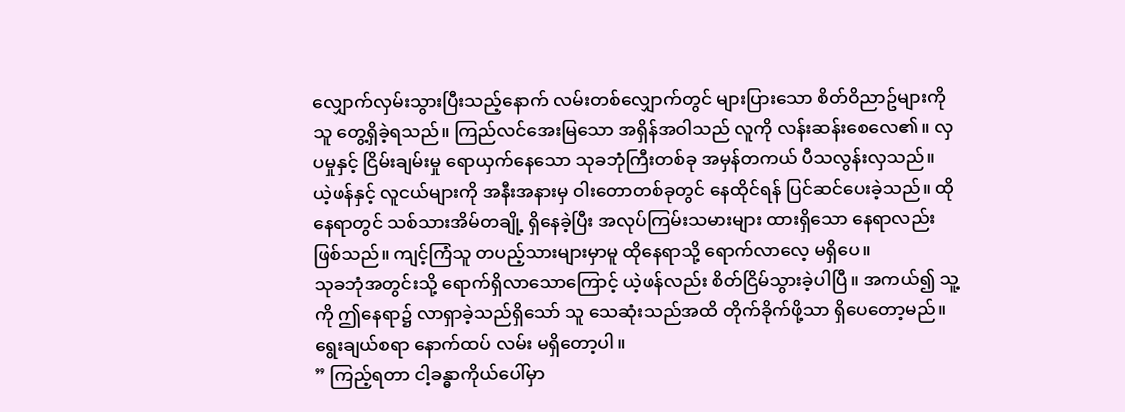လျှောက်လှမ်းသွားပြီးသည့်နောက် လမ်းတစ်လျှောက်တွင် များပြားသော စိတ်ဝိညာဥ်များကို သူ တွေ့ရှိခဲ့ရသည်။ ကြည်လင်အေးမြသော အရှိန်အဝါသည် လူကို လန်းဆန်းစေလေ၏။ လှပမှုနှင့် ငြိမ်းချမ်းမှု ရောယှက်နေသော သုခဘုံကြီးတစ်ခု အမှန်တကယ် ပီသလွန်းလှသည်။
ယဲ့ဖန်နှင့် လူငယ်များကို အနီးအနားမှ ဝါးတောတစ်ခုတွင် နေထိုင်ရန် ပြင်ဆင်ပေးခဲ့သည်။ ထိုနေရာတွင် သစ်သားအိမ်တချို့ ရှိနေခဲ့ပြီး အလုပ်ကြမ်းသမားများ ထားရှိသော နေရာလည်း ဖြစ်သည်။ ကျင့်ကြံသူ တပည့်သားများမှာမူ ထိုနေရာသို့ ရောက်လာလေ့ မရှိပေ။
သုခဘုံအတွင်းသို့ ရောက်ရှိလာသောကြောင့် ယဲ့ဖန်လည်း စိတ်ငြိမ်သွားခဲ့ပါပြီ။ အကယ်၍ သူ့ကို ဤနေရာ၌ လာရှာခဲ့သည်ရှိသော် သူ သေဆုံးသည်အထိ တိုက်ခိုက်ဖို့သာ ရှိပေတော့မည်။ ရွေးချယ်စရာ နောက်ထပ် လမ်း မရှိတော့ပါ။
” ကြည့်ရတာ ငါ့ခန္ဓာကိုယ်ပေါ်မှာ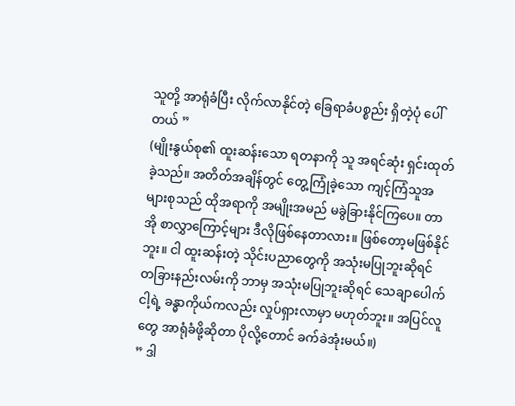သူတို့ အာရုံခံပြီး လိုက်လာနိုင်တဲ့ ခြေရာခံပစ္စည်း ရှိတဲ့ပုံ ပေါ်တယ် ”
(မျိုးနွယ်စု၏ ထူးဆန်းသော ရတနာကို သူ အရင်ဆုံး ရှင်းထုတ်ခဲ့သည်။ အတိတ်အချိန်တွင် တွေ့ကြုံခဲ့သော ကျင့်ကြံသူအများစုသည် ထိုအရာကို အမျိုးအမည် မခွဲခြားနိုင်ကြပေ။ တာအို စာလွှာကြောင့်များ ဒီလိုဖြစ်နေတာလား။ ဖြစ်တော့မဖြစ်နိုင်ဘူး။ ငါ ထူးဆန်းတဲ့ သိုင်းပညာတွေကို အသုံးမပြုဘူးဆိုရင် တခြားနည်းလမ်းကို ဘာမှ အသုံးမပြုဘူးဆိုရင် သေချာပေါက် ငါ့ရဲ့ ခန္ဓာကိုယ်ကလည်း လှုပ်ရှားလာမှာ မဟုတ်ဘူး။ အပြင်လူတွေ အာရုံခံဖို့ဆိုတာ ပိုလို့တောင် ခက်ခဲအုံးမယ်။)
” ဒါ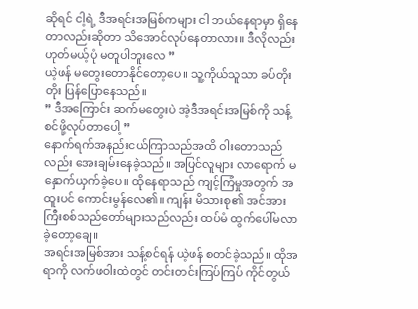ဆိုရင် ငါ့ရဲ့ ဒီအရင်းအမြစ်ကများ ငါ ဘယ်နေရာမှာ ရှိနေတာလည်းဆိုတာ သိအောင်လုပ်နေတာလား။ ဒီလိုလည်း ဟုတ်မယ့်ပုံ မတူပါဘူးလေ ”
ယဲ့ဖန် မတွေးတောနိုင်တော့ပေ။ သူ့ကိုယ်သူသာ ခပ်တိုးတိုး ပြန်ပြောနေသည်။
” ဒီအကြောင်း ဆက်မတွေးပဲ အဲ့ဒီအရင်းအမြစ်ကို သန့်စင်ဖို့လုပ်တာပေါ့ ”
နောက်ရက်အနည်းငယ်ကြာသည်အထိ ဝါးတောသည်လည်း အေးချမ်းနေခဲ့သည်။ အပြင်လူများ လာရောက် မနှောက်ယှက်ခဲ့ပေ။ ထိုနေရာသည် ကျင့်ကြံမှုအတွက် အထူးပင် ကောင်းမွန်လေ၏။ ကျန်း မိသားစု၏ အင်အားကြီးစစ်သည်တော်များသည်လည်း ထပ်မံ ထွက်ပေါ်မလာခဲ့တော့ချေ။
အရင်းအမြစ်အား သန့်စင်ရန် ယဲ့ဖန် စတင်ခဲ့သည်။ ထိုအရာကို လက်ဖဝါးထဲတွင် တင်းတင်းကြပ်ကြပ် ကိုင်တွယ်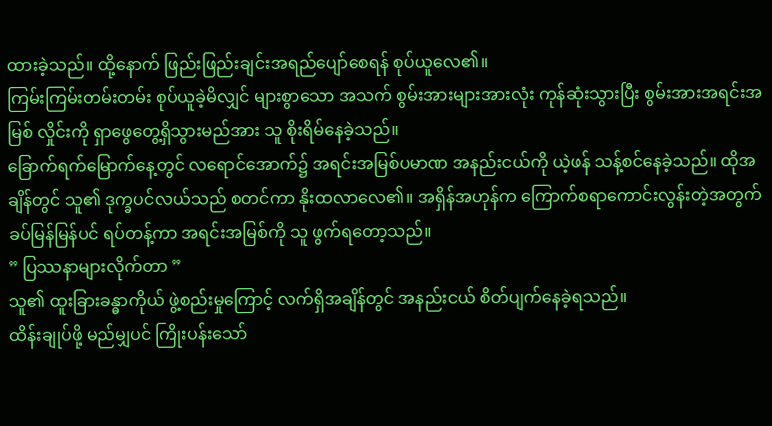ထားခဲ့သည်။ ထို့နောက် ဖြည်းဖြည်းချင်းအရည်ပျော်စေရန် စုပ်ယူလေ၏။
ကြမ်းကြမ်းတမ်းတမ်း စုပ်ယူခဲ့မိလျှင် များစွာသော အသက် စွမ်းအားများအားလုံး ကုန်ဆုံးသွားပြီး စွမ်းအားအရင်းအမြစ် လှိုင်းကို ရှာဖွေတွေ့ရှိသွားမည်အား သူ စိုးရိမ်နေခဲ့သည်။
ခြောက်ရက်မြောက်နေ့တွင် လရောင်အောက်၌ အရင်းအမြစ်ပမာဏ အနည်းငယ်ကို ယဲ့ဖန် သန့်စင်နေခဲ့သည်။ ထိုအချိန်တွင် သူ၏ ဒုက္ခပင်လယ်သည် စတင်ကာ နိုးထလာလေ၏။ အရှိန်အဟုန်က ကြောက်စရာကောင်းလွန်းတဲ့အတွက် ခပ်မြန်မြန်ပင် ရပ်တန့်ကာ အရင်းအမြစ်ကို သူ ဖွက်ရတော့သည်။
” ပြဿနာများလိုက်တာ ”
သူ၏ ထူးခြားခန္ဓာကိုယ် ဖွဲ့စည်းမှုကြောင့် လက်ရှိအချိန်တွင် အနည်းငယ် စိတ်ပျက်နေခဲ့ရသည်။
ထိန်းချုပ်ဖို့ မည်မျှပင် ကြိုးပန်းသော်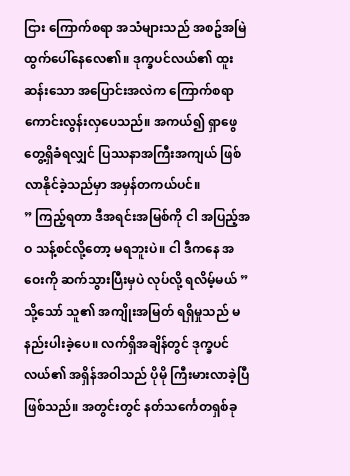ငြား ကြောက်စရာ အသံများသည် အစဥ်အမြဲထွက်ပေါ်နေလေ၏။ ဒုက္ခပင်လယ်၏ ထူးဆန်းသော အပြောင်းအလဲက ကြောက်စရာကောင်းလွန်းလှပေသည်။ အကယ်၍ ရှာဖွေတွေ့ရှိခံရလျှင် ပြဿနာအကြီးအကျယ် ဖြစ်လာနိုင်ခဲ့သည်မှာ အမှန်တကယ်ပင်။
” ကြည့်ရတာ ဒီအရင်းအမြစ်ကို ငါ အပြည့်အဝ သန့်စင်လို့တော့ မရဘူးပဲ။ ငါ ဒီကနေ အဝေးကို ဆက်သွားပြီးမှပဲ လုပ်လို့ ရလိမ့်မယ် ”
သို့သော် သူ၏ အကျိုးအမြတ် ရရှိမှုသည် မနည်းပါးခဲ့ပေ။ လက်ရှိအချိန်တွင် ဒုက္ခပင်လယ်၏ အရှိန်အဝါသည် ပိုမို ကြီးမားလာခဲ့ပြီ ဖြစ်သည်။ အတွင်းတွင် နတ်သင်္ကေတရှစ်ခု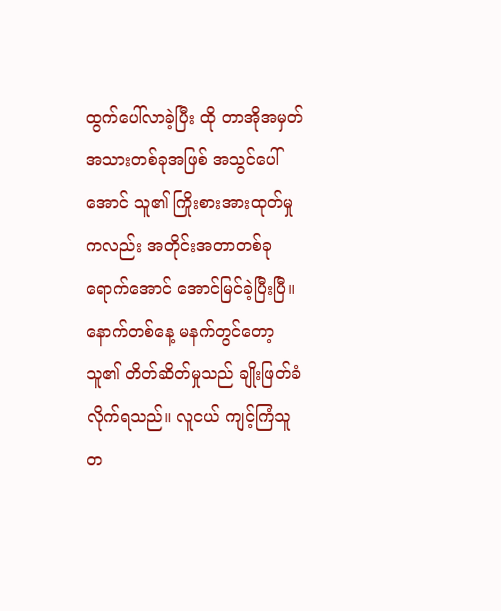ထွက်ပေါ်လာခဲ့ပြီး ထို တာအိုအမှတ်အသားတစ်ခုအဖြစ် အသွင်ပေါ်အောင် သူ၏ ကြိုးစားအားထုတ်မှုကလည်း အတိုင်းအတာတစ်ခုရောက်အောင် အောင်မြင်ခဲ့ပြီးပြီ။
နောက်တစ်နေ့ မနက်တွင်တော့ သူ၏ တိတ်ဆိတ်မှုသည် ချိုးဖြတ်ခံလိုက်ရသည်။ လူငယ် ကျင့်ကြံသူတ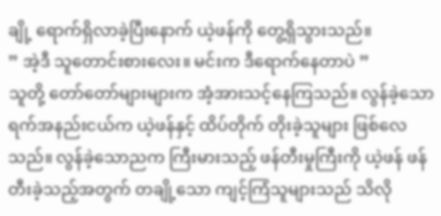ချို့ ရောက်ရှိလာခဲ့ပြီးနောက် ယဲ့ဖန်ကို တွေ့ရှိသွားသည်။
” အဲ့ဒီ သူတောင်းစားလေး။ မင်းက ဒီရောက်နေတာပဲ ”
သူတို့ တော်တော်များများက အံ့အားသင့်နေကြသည်။ လွန်ခဲ့သော ရက်အနည်းငယ်က ယဲ့ဖန်နှင့် ထိပ်တိုက် တိုးခဲ့သူများ ဖြစ်လေသည်။ လွန်ခဲ့သောညက ကြီးမားသည့် ဖန်တီးမှုကြီးကို ယဲ့ဖန် ဖန်တီးခဲ့သည့်အတွက် တချို့သော ကျင့်ကြံသူများသည် သိလို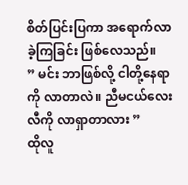စိတ်ပြင်းပြကာ အရောက်လာခဲ့ကြခြင်း ဖြစ်လေသည်။
” မင်း ဘာဖြစ်လို့ ငါတို့နေရာကို လာတာလဲ။ ညီမငယ်လေး လီကို လာရှာတာလား ”
ထိုလူ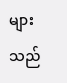များသည်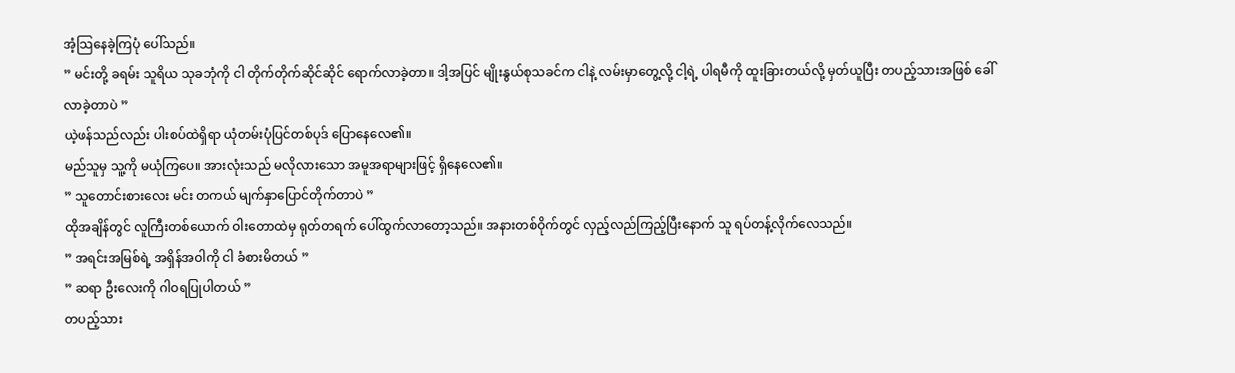အံ့သြနေခဲ့ကြပုံ ပေါ်သည်။
” မင်းတို့ ခရမ်း သူရိယ သုခဘုံကို ငါ တိုက်တိုက်ဆိုင်ဆိုင် ရောက်လာခဲ့တာ။ ဒါ့အပြင် မျိုးနွယ်စုသခင်က ငါနဲ့ လမ်းမှာတွေ့လို့ ငါ့ရဲ့ ပါရမီကို ထူးခြားတယ်လို့ မှတ်ယူပြီး တပည့်သားအဖြစ် ခေါ်လာခဲ့တာပဲ ”
ယဲ့ဖန်သည်လည်း ပါးစပ်ထဲရှိရာ ယုံတမ်းပုံပြင်တစ်ပုဒ် ပြောနေလေ၏။
မည်သူမှ သူ့ကို မယုံကြပေ။ အားလုံးသည် မလိုလားသော အမူအရာများဖြင့် ရှိနေလေ၏။
” သူတောင်းစားလေး မင်း တကယ် မျက်နှာပြောင်တိုက်တာပဲ ”
ထိုအချိန်တွင် လူကြီးတစ်ယောက် ဝါးတောထဲမှ ရုတ်တရက် ပေါ်ထွက်လာတော့သည်။ အနားတစ်ဝိုက်တွင် လှည့်လည်ကြည့်ပြီးနောက် သူ ရပ်တန့်လိုက်လေသည်။
” အရင်းအမြစ်ရဲ့ အရှိန်အဝါကို ငါ ခံစားမိတယ် ”
” ဆရာ ဦးလေးကို ဂါဝရပြုပါတယ် ”
တပည့်သား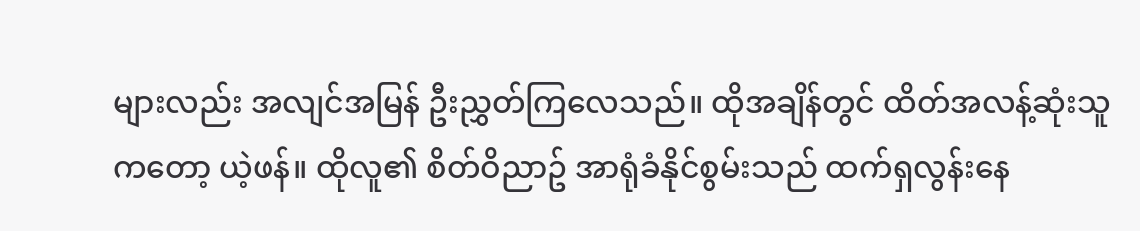များလည်း အလျင်အမြန် ဦးညွှတ်ကြလေသည်။ ထိုအချိန်တွင် ထိတ်အလန့်ဆုံးသူကတော့ ယဲ့ဖန်။ ထိုလူ၏ စိတ်ဝိညာဥ် အာရုံခံနိုင်စွမ်းသည် ထက်ရှလွန်းနေ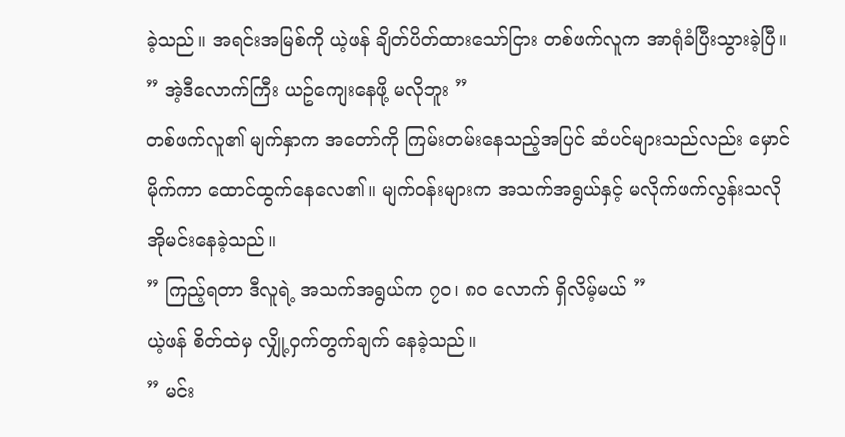ခဲ့သည်။ အရင်းအမြစ်ကို ယဲ့ဖန် ချိတ်ပိတ်ထားသော်ငြား တစ်ဖက်လူက အာရုံခံပြီးသွားခဲ့ပြီ။
” အဲ့ဒီလောက်ကြီး ယဥ်ကျေးနေဖို့ မလိုဘူး ”
တစ်ဖက်လူ၏ မျက်နှာက အတော်ကို ကြမ်းတမ်းနေသည့်အပြင် ဆံပင်များသည်လည်း မှောင်မိုက်ကာ ထောင်ထွက်နေလေ၏။ မျက်ဝန်းများက အသက်အရွယ်နှင့် မလိုက်ဖက်လွန်းသလို အိုမင်းနေခဲ့သည်။
” ကြည့်ရတာ ဒီလူရဲ့ အသက်အရွယ်က ၇၀၊ ၈၀ လောက် ရှိလိမ့်မယ် ”
ယဲ့ဖန် စိတ်ထဲမှ လျှို့ဝှက်တွက်ချက် နေခဲ့သည်။
” မင်း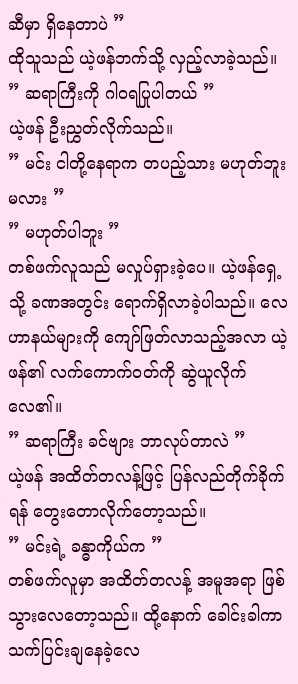ဆီမှာ ရှိနေတာပဲ ”
ထိုသူသည် ယဲ့ဖန်ဘက်သို့ လှည့်လာခဲ့သည်။
” ဆရာကြီးကို ဂါဝရပြုပါတယ် ”
ယဲ့ဖန် ဦးညွှတ်လိုက်သည်။
” မင်း ငါတို့နေရာက တပည့်သား မဟုတ်ဘူးမလား ”
” မဟုတ်ပါဘူး ”
တစ်ဖက်လူသည် မလှုပ်ရှားခဲ့ပေ။ ယဲ့ဖန်ရှေ့သို့ ခဏအတွင်း ရောက်ရှိလာခဲ့ပါသည်။ လေဟာနယ်များကို ကျော်ဖြတ်လာသည့်အလာ ယဲ့ဖန်၏ လက်ကောက်ဝတ်ကို ဆွဲယူလိုက်လေ၏။
” ဆရာကြီး ခင်ဗျား ဘာလုပ်တာလဲ ”
ယဲ့ဖန် အထိတ်တလန့်ဖြင့် ပြန်လည်တိုက်ခိုက်ရန် တွေးတောလိုက်တော့သည်။
” မင်းရဲ့ ခန္ဓာကိုယ်က ”
တစ်ဖက်လူမှာ အထိတ်တလန့် အမူအရာ ဖြစ်သွားလေတော့သည်။ ထို့နောက် ခေါင်းခါကာ သက်ပြင်းချနေခဲ့လေ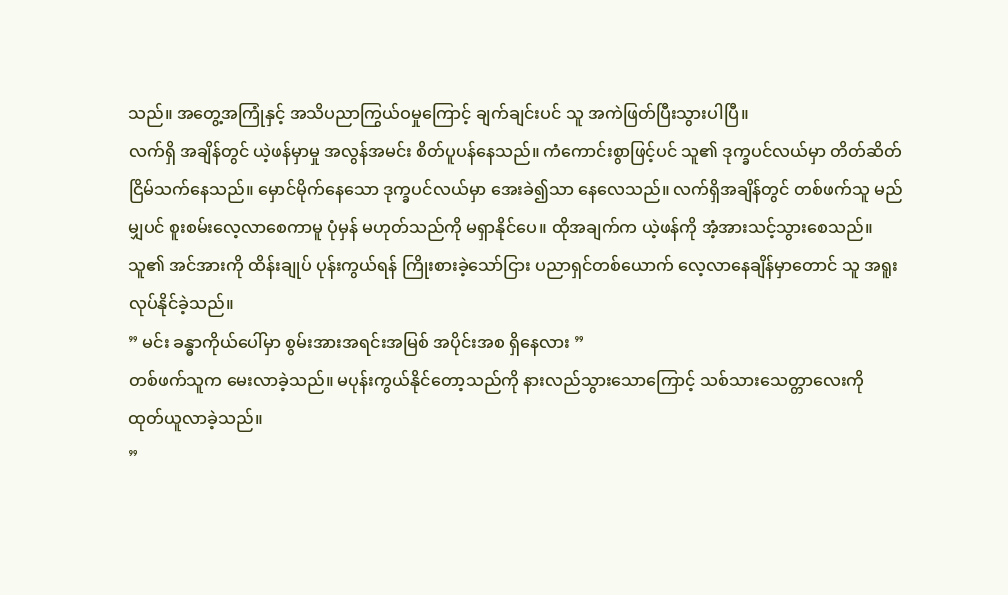သည်။ အတွေ့အကြုံနှင့် အသိပညာကြွယ်ဝမှုကြောင့် ချက်ချင်းပင် သူ အကဲဖြတ်ပြီးသွားပါပြီ။
လက်ရှိ အချိန်တွင် ယဲ့ဖန်မှာမှု အလွန်အမင်း စိတ်ပူပန်နေသည်။ ကံကောင်းစွာဖြင့်ပင် သူ၏ ဒုက္ခပင်လယ်မှာ တိတ်ဆိတ် ငြိမ်သက်နေသည်။ မှောင်မိုက်နေသော ဒုက္ခပင်လယ်မှာ အေးခဲ၍သာ နေလေသည်။ လက်ရှိအချိန်တွင် တစ်ဖက်သူ မည်မျှပင် စူးစမ်းလေ့လာစေကာမူ ပုံမှန် မဟုတ်သည်ကို မရှာနိုင်ပေ။ ထိုအချက်က ယဲ့ဖန်ကို အံ့အားသင့်သွားစေသည်။ သူ၏ အင်အားကို ထိန်းချုပ် ပုန်းကွယ်ရန် ကြိုးစားခဲ့သော်ငြား ပညာရှင်တစ်ယောက် လေ့လာနေချိန်မှာတောင် သူ အရူးလုပ်နိုင်ခဲ့သည်။
” မင်း ခန္ဓာကိုယ်ပေါ်မှာ စွမ်းအားအရင်းအမြစ် အပိုင်းအစ ရှိနေလား ”
တစ်ဖက်သူက မေးလာခဲ့သည်။ မပုန်းကွယ်နိုင်တော့သည်ကို နားလည်သွားသောကြောင့် သစ်သားသေတ္တာလေးကို ထုတ်ယူလာခဲ့သည်။
”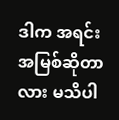ဒါက အရင်းအမြစ်ဆိုတာလား မသိပါ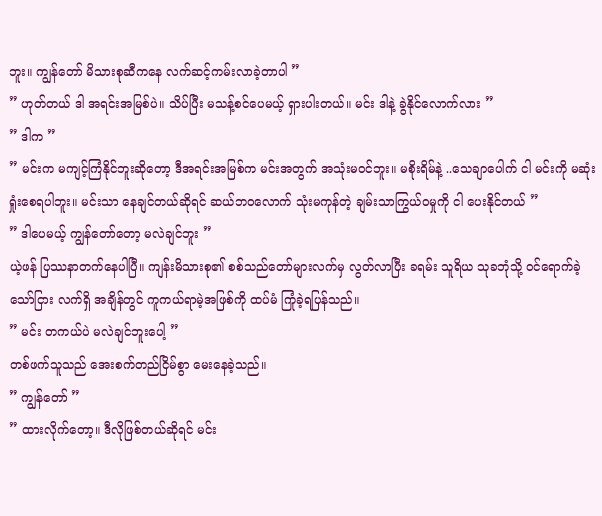ဘူး။ ကျွန်တော် မိသားစုဆီကနေ လက်ဆင့်ကမ်းလာခဲ့တာပါ ”
” ဟုတ်တယ် ဒါ အရင်းအမြစ်ပဲ။ သိပ်ပြီး မသန့်စင်ပေမယ့် ရှားပါးတယ်။ မင်း ဒါနဲ့ ခွဲနိုင်လောက်လား ”
” ဒါက ”
” မင်းက မကျင့်ကြံနိုင်ဘူးဆိုတော့ ဒီအရင်းအမြစ်က မင်းအတွက် အသုံးမဝင်ဘူး။ မစိုးရိမ်နဲ့ ..သေချာပေါက် ငါ မင်းကို မဆုံးရှုံးစေရပါဘူး။ မင်းသာ နေချင်တယ်ဆိုရင် ဆယ်ဘဝလောက် သုံးမကုန်တဲ့ ချမ်းသာကြွယ်ဝမှုကို ငါ ပေးနိုင်တယ် ”
” ဒါပေမယ့် ကျွန်တော်တော့ မလဲချင်ဘူး ”
ယဲ့ဖန် ပြဿနာတက်နေပါပြီ။ ကျန်းမိသားစု၏ စစ်သည်တော်များလက်မှ လွတ်လာပြီး ခရမ်း သူရိယ သုခဘုံသို့ ဝင်ရောက်ခဲ့သော်ငြား လက်ရှိ အချိန်တွင် ကူကယ်ရာမဲ့အဖြစ်ကို ထပ်မံ ကြုံခဲ့ရပြန်သည်။
” မင်း တကယ်ပဲ မလဲချင်ဘူးပေါ့ ”
တစ်ဖက်သူသည် အေးစက်တည်ငြိမ်စွာ မေးနေခဲ့သည်။
” ကျွန်တော် ”
” ထားလိုက်တော့။ ဒီလိုဖြစ်တယ်ဆိုရင် မင်း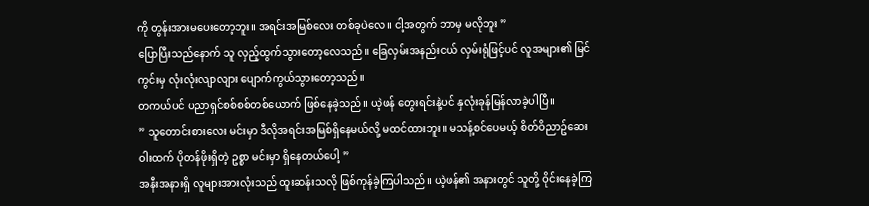ကို တွန်းအားမပေးတော့ဘူး။ အရင်းအမြစ်လေး တစ်ခုပဲလေ။ ငါ့အတွက် ဘာမှ မလိုဘူး ”
ပြောပြီးသည်နောက် သူ လှည့်ထွက်သွားတော့လေသည်။ ခြေလှမ်းအနည်းငယ် လှမ်းရုံဖြင့်ပင် လူအများ၏ မြင်ကွင်းမှ လုံးလုံးလျာလျား ပျောက်ကွယ်သွားတော့သည်။
တကယ်ပင် ပညာရှင်စစ်စစ်တစ်ယောက် ဖြစ်နေခဲ့သည်။ ယဲ့ဖန် တွေးရင်းနဲ့ပင် နှလုံးခုန်မြန်လာခဲ့ပါပြီ။
” သူတောင်းစားလေး မင်းမှာ ဒီလိုအရင်းအမြစ်ရှိနေမယ်လို့ မထင်ထားဘူး။ မသန့်စင်ပေမယ့် စိတ်ဝိညာဥ်ဆေးဝါးထက် ပိုတန်ဖိုးရှိတဲ့ ဥစ္စာ မင်းမှာ ရှိနေတယ်ပေါ့ ”
အနီးအနားရှိ လူများအားလုံးသည် ထူးဆန်းသလို ဖြစ်ကုန်ခဲ့ကြပါသည်။ ယဲ့ဖန်၏ အနားတွင် သူတို့ ဝိုင်းနေခဲ့ကြ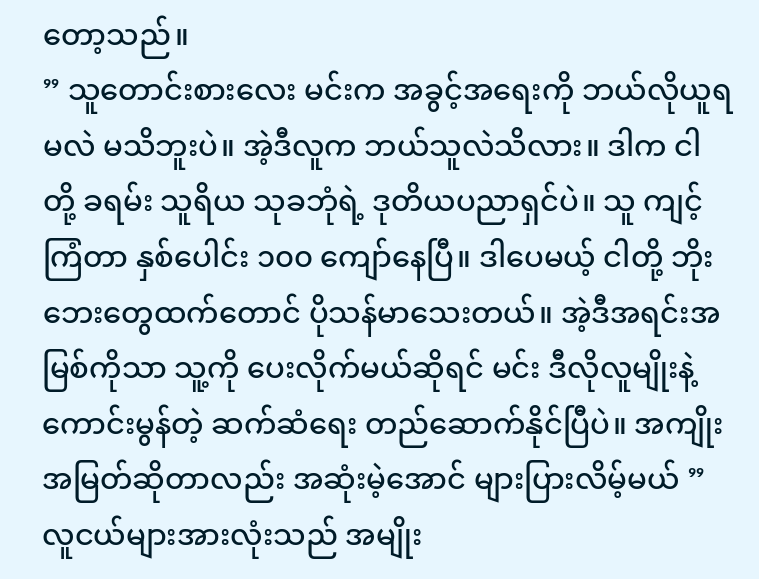တော့သည်။
” သူတောင်းစားလေး မင်းက အခွင့်အရေးကို ဘယ်လိုယူရမလဲ မသိဘူးပဲ။ အဲ့ဒီလူက ဘယ်သူလဲသိလား။ ဒါက ငါတို့ ခရမ်း သူရိယ သုခဘုံရဲ့ ဒုတိယပညာရှင်ပဲ။ သူ ကျင့်ကြံတာ နှစ်ပေါင်း ၁၀၀ ကျော်နေပြီ။ ဒါပေမယ့် ငါတို့ ဘိုးဘေးတွေထက်တောင် ပိုသန်မာသေးတယ်။ အဲ့ဒီအရင်းအမြစ်ကိုသာ သူ့ကို ပေးလိုက်မယ်ဆိုရင် မင်း ဒီလိုလူမျိုးနဲ့ ကောင်းမွန်တဲ့ ဆက်ဆံရေး တည်ဆောက်နိုင်ပြီပဲ။ အကျိုးအမြတ်ဆိုတာလည်း အဆုံးမဲ့အောင် များပြားလိမ့်မယ် ”
လူငယ်များအားလုံးသည် အမျိုး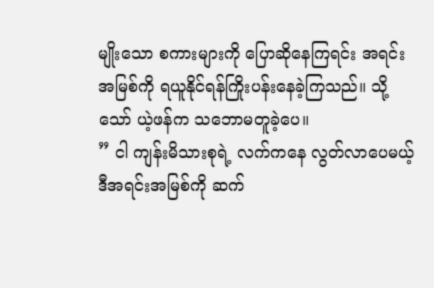မျိုးသော စကားများကို ပြောဆိုနေကြရင်း အရင်းအမြစ်ကို ရယူနိုင်ရန်ကြိုးပန်းနေခဲ့ကြသည်။ သို့သော် ယဲ့ဖန်က သဘောမတူခဲ့ပေ။
” ငါ ကျန်းမိသားစုရဲ့ လက်ကနေ လွတ်လာပေမယ့် ဒီအရင်းအမြစ်ကို ဆက်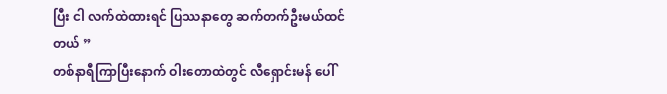ပြီး ငါ လက်ထဲထားရင် ပြဿနာတွေ ဆက်တက်ဦးမယ်ထင်တယ် ”
တစ်နာရီကြာပြီးနောက် ဝါးတောထဲတွင် လီရှောင်းမန် ပေါ်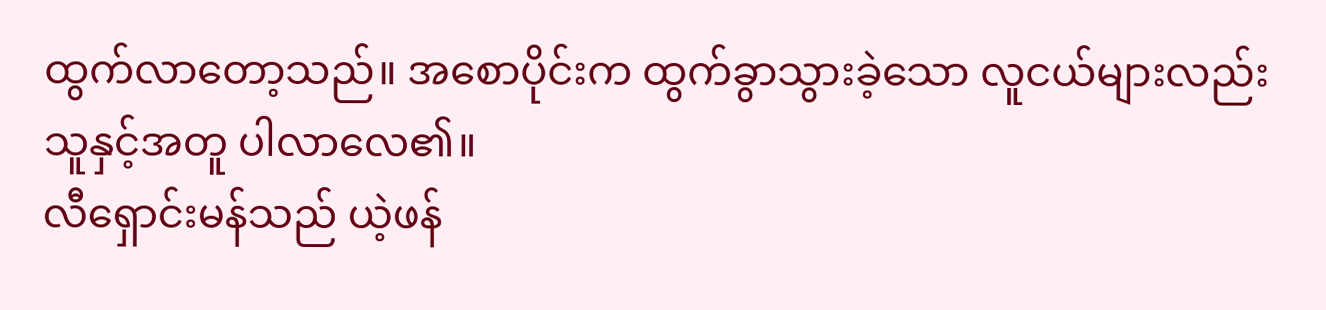ထွက်လာတော့သည်။ အစောပိုင်းက ထွက်ခွာသွားခဲ့သော လူငယ်များလည်း သူနှင့်အတူ ပါလာလေ၏။
လီရှောင်းမန်သည် ယဲ့ဖန်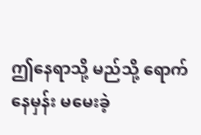ဤနေရာသို့ မည်သို့ ရောက်နေမှန်း မမေးခဲ့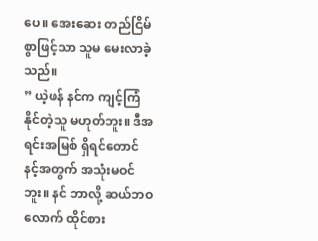ပေ။ အေးဆေး တည်ငြိမ်စွာဖြင့်သာ သူမ မေးလာခဲ့သည်။
” ယဲ့ဖန် နင်က ကျင့်ကြံနိုင်တဲ့သူ မဟုတ်ဘူး။ ဒီအရင်းအမြစ် ရှိရင်တောင် နင့်အတွက် အသုံးမဝင်ဘူး။ နင် ဘာလို့ ဆယ်ဘဝလောက် ထိုင်စား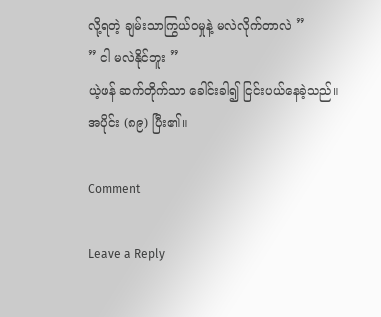လို့ရတဲ့ ချမ်းသာကြွယ်ဝမှုနဲ့ မလဲလိုက်တာလဲ ”
” ငါ မလဲနိုင်ဘူး ”
ယဲ့ဖန် ဆက်တိုက်သာ ခေါင်းခါ၍ ငြင်းပယ်နေခဲ့သည်။
အပိုင်း (၈၉) ပြီး၏။

Comment

Leave a Reply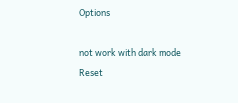Options

not work with dark mode
Reset